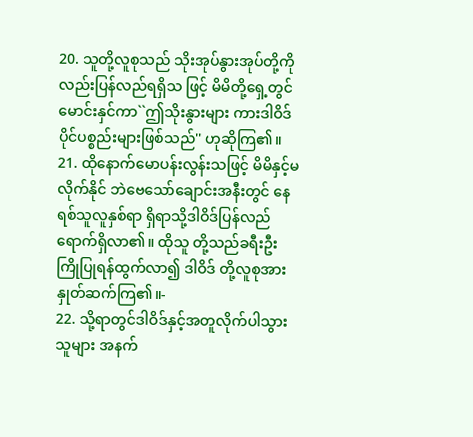20. သူတို့လူစုသည် သိုးအုပ်နွားအုပ်တို့ကိုလည်းပြန်လည်ရရှိသ ဖြင့် မိမိတို့ရှေ့တွင်မောင်းနှင်ကာ``ဤသိုးနွားများ ကားဒါဝိဒ်ပိုင်ပစ္စည်းများဖြစ်သည်'' ဟုဆိုကြ၏။
21. ထိုနောက်မောပန်းလွန်းသဖြင့် မိမိနှင့်မလိုက်နိုင် ဘဲဗေသော်ချောင်းအနီးတွင် နေရစ်သူလူနှစ်ရာ ရှိရာသို့ဒါဝိဒ်ပြန်လည်ရောက်ရှိလာ၏။ ထိုသူ တို့သည်ခရီးဦးကြိုပြုရန်ထွက်လာ၍ ဒါဝိဒ် တို့လူစုအားနှုတ်ဆက်ကြ၏။-
22. သို့ရာတွင်ဒါဝိဒ်နှင့်အတူလိုက်ပါသွားသူများ အနက်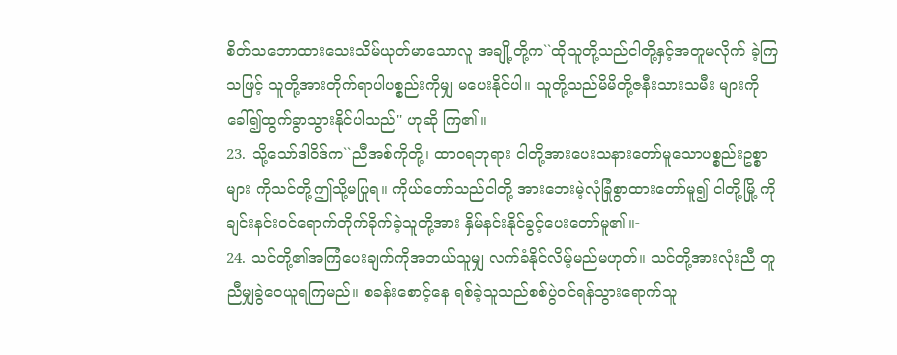စိတ်သဘောထားသေးသိမ်ယုတ်မာသောလူ အချို့တို့က``ထိုသူတို့သည်ငါတို့နှင့်အတူမလိုက် ခဲ့ကြသဖြင့် သူတို့အားတိုက်ရာပါပစ္စည်းကိုမျှ မပေးနိုင်ပါ။ သူတို့သည်မိမိတို့ဇနီးသားသမီး များကိုခေါ်၍ထွက်ခွာသွားနိုင်ပါသည်'' ဟုဆို ကြ၏။
23. သို့သော်ဒါဝိဒ်က``ညီအစ်ကိုတို့၊ ထာဝရဘုရား ငါတို့အားပေးသနားတော်မူသောပစ္စည်းဥစ္စာများ ကိုသင်တို့ဤသို့မပြုရ။ ကိုယ်တော်သည်ငါတို့ အားဘေးမဲ့လုံခြုံစွာထားတော်မူ၍ ငါတို့မြို့ ကိုချင်းနင်းဝင်ရောက်တိုက်ခိုက်ခဲ့သူတို့အား နှိမ်နင်းနိုင်ခွင့်ပေးတော်မူ၏။-
24. သင်တို့၏အကြံပေးချက်ကိုအဘယ်သူမျှ လက်ခံနိုင်လိမ့်မည်မဟုတ်။ သင်တို့အားလုံးညီ တူညီမျှခွဲဝေယူရကြမည်။ စခန်းစောင့်နေ ရစ်ခဲ့သူသည်စစ်ပွဲဝင်ရန်သွားရောက်သူ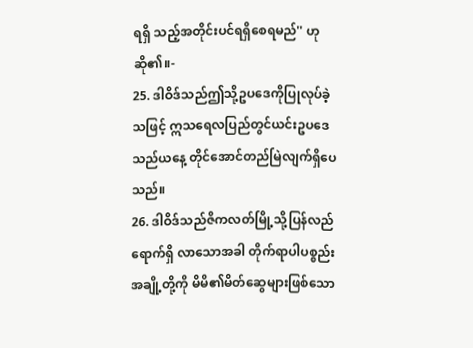ရရှိ သည့်အတိုင်းပင်ရရှိစေရမည်'' ဟုဆို၏။-
25. ဒါဝိဒ်သည်ဤသို့ဥပဒေကိုပြုလုပ်ခဲ့သဖြင့် ဣသရေလပြည်တွင်ယင်းဥပဒေသည်ယနေ့ တိုင်အောင်တည်မြဲလျက်ရှိပေသည်။
26. ဒါဝိဒ်သည်ဇိကလတ်မြို့သို့ပြန်လည်ရောက်ရှိ လာသောအခါ တိုက်ရာပါပစ္စည်းအချို့တို့ကို မိမိ၏မိတ်ဆွေများဖြစ်သော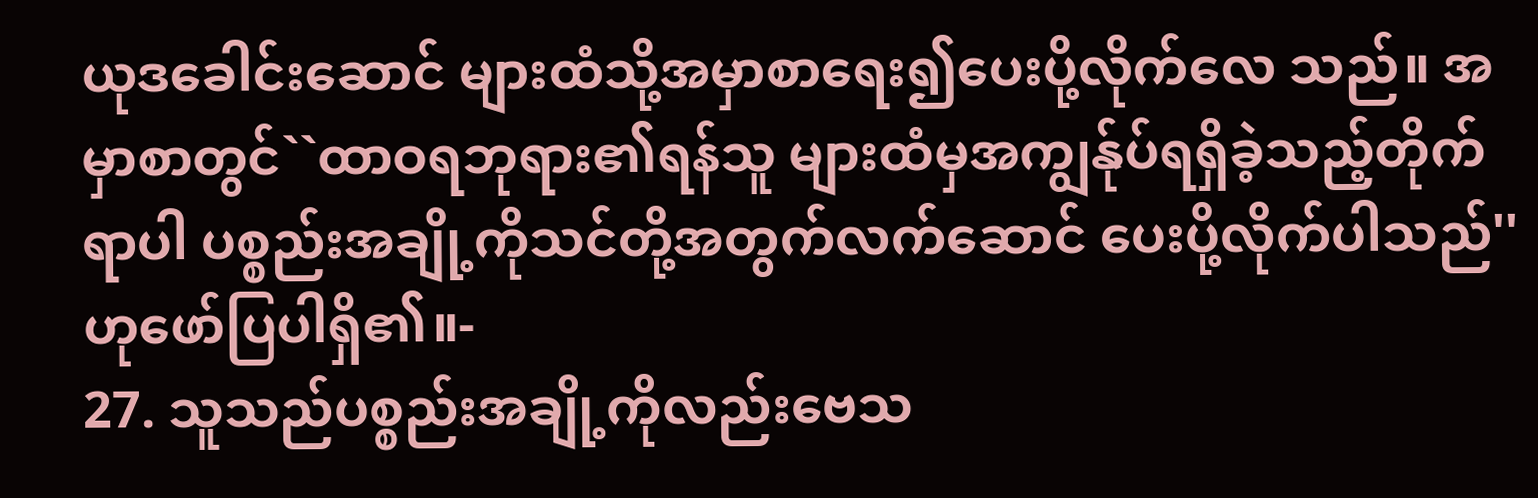ယုဒခေါင်းဆောင် များထံသို့အမှာစာရေး၍ပေးပို့လိုက်လေ သည်။ အမှာစာတွင်``ထာဝရဘုရား၏ရန်သူ များထံမှအကျွန်ုပ်ရရှိခဲ့သည့်တိုက်ရာပါ ပစ္စည်းအချို့ကိုသင်တို့အတွက်လက်ဆောင် ပေးပို့လိုက်ပါသည်'' ဟုဖော်ပြပါရှိ၏။-
27. သူသည်ပစ္စည်းအချို့ကိုလည်းဗေသ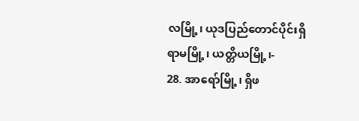လမြို့၊ ယုဒပြည်တောင်ပိုင်းရှိရာမမြို့၊ ယတ္တိယမြို့၊-
28. အာရော်မြို့၊ ရှိဖ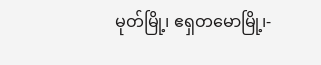မုတ်မြို့၊ ဧရှတမောမြို့၊-